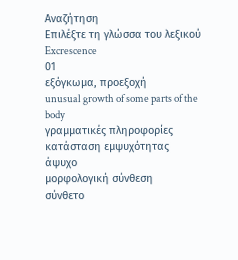Αναζήτηση
Επιλέξτε τη γλώσσα του λεξικού
Excrescence
01
εξόγκωμα, προεξοχή
unusual growth of some parts of the body
γραμματικές πληροφορίες
κατάσταση εμψυχότητας
άψυχο
μορφολογική σύνθεση
σύνθετο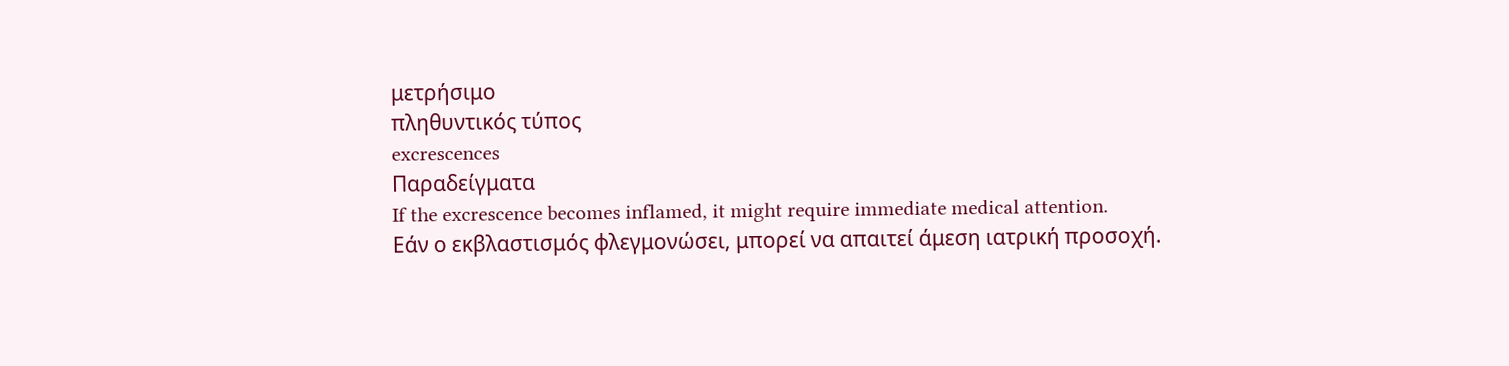μετρήσιμο
πληθυντικός τύπος
excrescences
Παραδείγματα
If the excrescence becomes inflamed, it might require immediate medical attention.
Εάν ο εκβλαστισμός φλεγμονώσει, μπορεί να απαιτεί άμεση ιατρική προσοχή.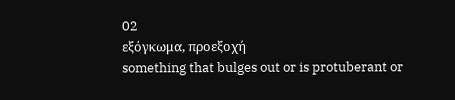02
εξόγκωμα, προεξοχή
something that bulges out or is protuberant or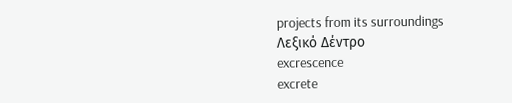projects from its surroundings
Λεξικό Δέντρο
excrescence
excrete